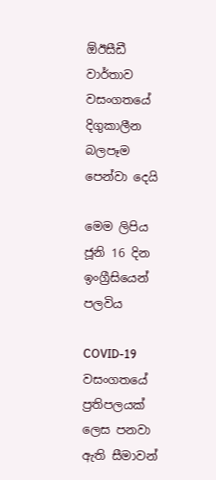ඕඊසීඩී වාර්තාව වසංගතයේ දිගුකාලීන බලපෑම පෙන්වා දෙයි

මෙම ලිපිය ජූනි 16 දින ඉංග්‍රීසියෙන් පලවිය

COVID-19 වසංගතයේ ප්‍රතිපලයක් ලෙස පනවා ඇති සීමාවන්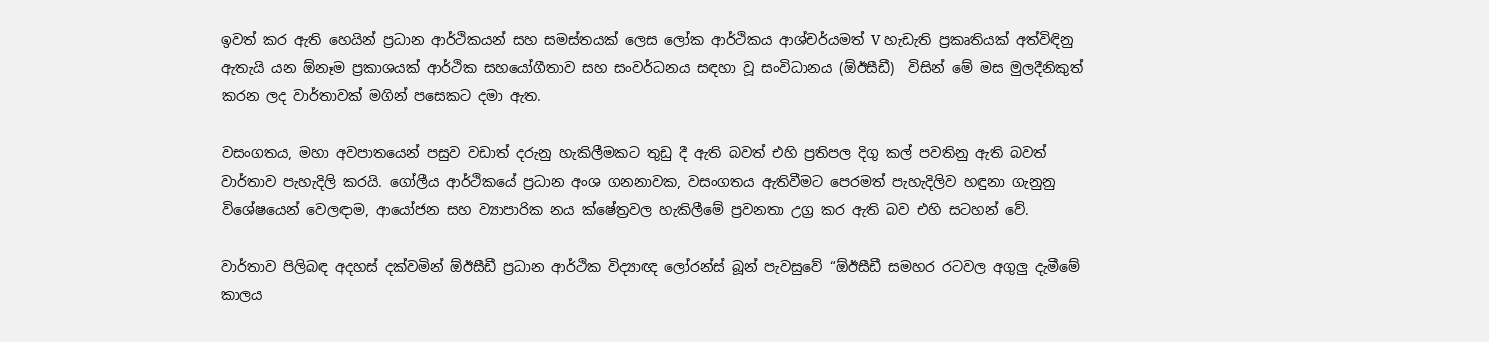ඉවත් කර ඇති හෙයින් ප්‍රධාන ආර්ථිකයන් සහ සමස්තයක් ලෙස ලෝක ආර්ථිකය ආශ්චර්යමත් V හැඩැති ප්‍රකෘතියක් අත්විඳිනු ඇතැයි යන ඕනෑම ප්‍රකාශයක් ආර්ථික සහයෝගීතාව සහ සංවර්ධනය සඳහා වූ සංවිධානය (ඕඊසීඩී)  විසින් මේ මස මුලදීනිකුත් කරන ලද වාර්තාවක් මගින් පසෙකට දමා ඇත.

වසංගතය, මහා අවපාතයෙන් පසුව වඩාත් දරුනු හැකිලීමකට තුඩු දී ඇති බවත් එහි ප්‍රතිපල දිගු කල් පවතිනු ඇති බවත් වාර්තාව පැහැදිලි කරයි. ගෝලීය ආර්ථිකයේ ප්‍රධාන අංශ ගනනාවක, වසංගතය ඇතිවීමට පෙරමත් පැහැදිලිව හඳුනා ගැනුනු විශේෂයෙන් වෙලඳාම, ආයෝජන සහ ව්‍යාපාරික නය ක්ෂේත්‍රවල හැකිලීමේ ප්‍රවනතා උග්‍ර කර ඇති බව එහි සටහන් වේ.

වාර්තාව පිලිබඳ අදහස් දක්වමින් ඕඊසීඩී ප්‍රධාන ආර්ථික විද්‍යාඥ ලෝරන්ස් බූන් පැවසුවේ “ඕඊසීඩී සමහර රටවල අගුලු දැමීමේ කාලය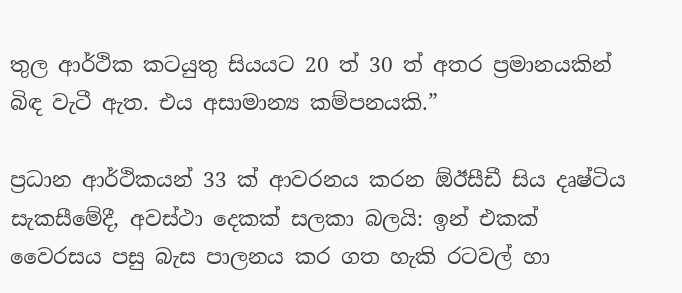තුල ආර්ථික කටයුතු සියයට 20 ත් 30 ත් අතර ප්‍රමානයකින් බිඳ වැටී ඇත. එය අසාමාන්‍ය කම්පනයකි.”

ප්‍රධාන ආර්ථිකයන් 33 ක් ආවරනය කරන ඕඊසීඩී සිය දෘෂ්ටිය සැකසීමේදී, අවස්ථා දෙකක් සලකා බලයි: ඉන් එකක් වෛරසය පසු බැස පාලනය කර ගත හැකි රටවල් හා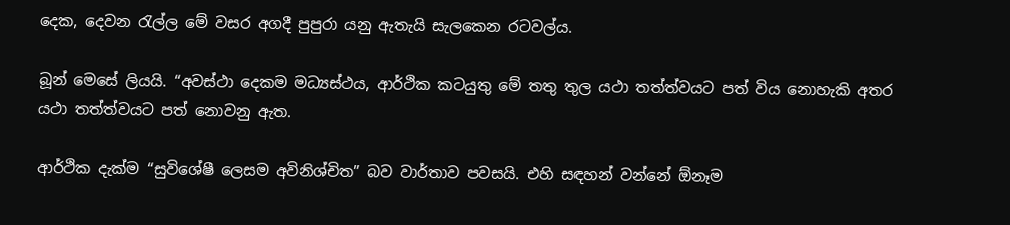දෙක, දෙවන රැල්ල මේ වසර අගදී පුපුරා යනු ඇතැයි සැලකෙන රටවල්ය.

බූන් මෙසේ ලියයි. “අවස්ථා දෙකම මධ්‍යස්ථය, ආර්ථික කටයුතු මේ තතු තුල යථා තත්ත්වයට පත් විය නොහැකි අතර යථා තත්ත්වයට පත් නොවනු ඇත.

ආර්ථික දැක්ම “සුවිශේෂී ලෙසම අවිනිශ්චිත” බව වාර්තාව පවසයි. එහි සඳහන් වන්නේ ඕනෑම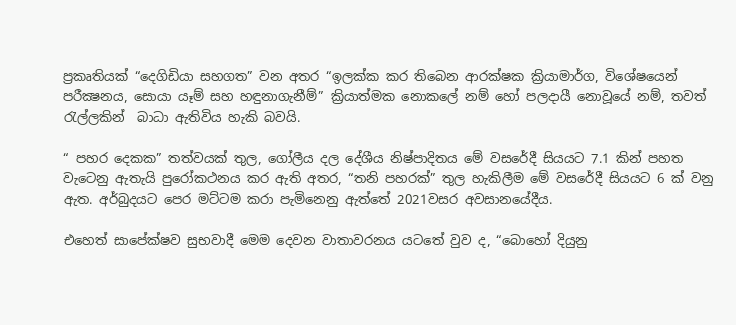ප්‍රකෘතියක් “දෙගිඩියා සහගත” වන අතර “ඉලක්ක කර තිබෙන ආරක්ෂක ක්‍රියාමාර්ග, විශේෂයෙන් පරීක්‍ෂනය, සොයා යෑම් සහ හඳුනාගැනීම්” ක්‍රියාත්මක නොකලේ නම් හෝ පලදායී නොවූයේ නම්, තවත් රැල්ලකින්  බාධා ඇතිවිය හැකි බවයි.

“ පහර දෙකක” තත්වයක් තුල, ගෝලීය දල දේශීය නිෂ්පාදිතය මේ වසරේදී සියයට 7.1 කින් පහත වැටෙනු ඇතැයි පුරෝකථනය කර ඇති අතර, “තනි පහරක්” තුල හැකිලීම මේ වසරේදී සියයට 6 ක් වනු ඇත. අර්බුදයට පෙර මට්ටම කරා පැමිනෙනු ඇත්තේ 2021වසර අවසානයේදීය.

එහෙත් සාපේක්ෂව සුභවාදී මෙම දෙවන වාතාවරනය යටතේ වුව ද, “බොහෝ දියුනු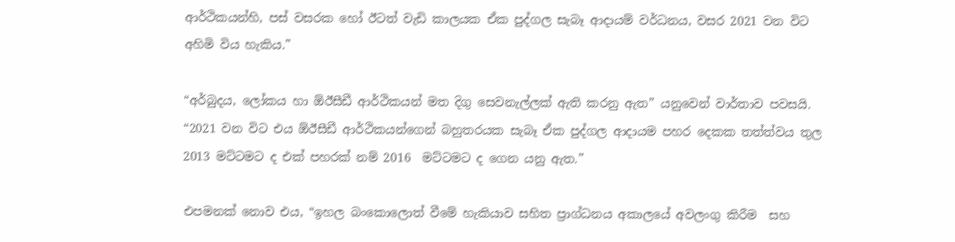ආර්ථිකයන්හි, පස් වසරක හෝ ඊටත් වැඩි කාලයක ඒක පුද්ගල සැබෑ ආදායම් වර්ධනය, වසර 2021 වන විට අහිමි විය හැකිය.”

“අර්බුදය, ලෝකය හා ඕඊසීඩී ආර්ථිකයන් මත දිගු සෙවනැල්ලක් ඇති කරනු ඇත” යනුවෙන් වාර්තාව පවසයි. “2021 වන විට එය ඕඊසීඩී ආර්ථිකයන්ගෙන් බහුතරයක සැබෑ ඒක පුද්ගල ආදායම පහර දෙකක තත්ත්වය තුල 2013 මට්ටමට ද එක් පහරක් නම් 2016  මට්ටමට ද ගෙන යනු ඇත.”

එපමනක් නොව එය, “ඉහල බංකොලොත් වීමේ හැකියාව සහිත ප්‍රාග්ධනය අකාලයේ අවලංගු කිරීම  සහ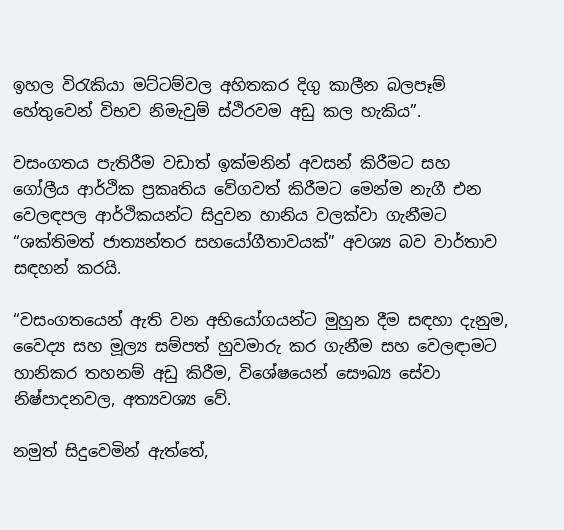ඉහල විරැකියා මට්ටම්වල අහිතකර දිගු කාලීන බලපෑම් හේතුවෙන් විභව නිමැවුම් ස්ථිරවම අඩු කල හැකිය”.

වසංගතය පැතිරීම වඩාත් ඉක්මනින් අවසන් කිරීමට සහ ගෝලීය ආර්ථික ප්‍රකෘතිය වේගවත් කිරීමට මෙන්ම නැගී එන වෙලඳපල ආර්ථිකයන්ට සිදුවන හානිය වලක්වා ගැනීමට “ශක්තිමත් ජාත්‍යන්තර සහයෝගීතාවයක්” අවශ්‍ය බව වාර්තාව සඳහන් කරයි.

“වසංගතයෙන් ඇති වන අභියෝගයන්ට මුහුන දීම සඳහා දැනුම, වෛද්‍ය සහ මූල්‍ය සම්පත් හුවමාරු කර ගැනීම සහ වෙලඳාමට හානිකර තහනම් අඩු කිරීම, විශේෂයෙන් සෞඛ්‍ය සේවා නිෂ්පාදනවල, අත්‍යවශ්‍ය වේ.

නමුත් සිදුවෙමින් ඇත්තේ,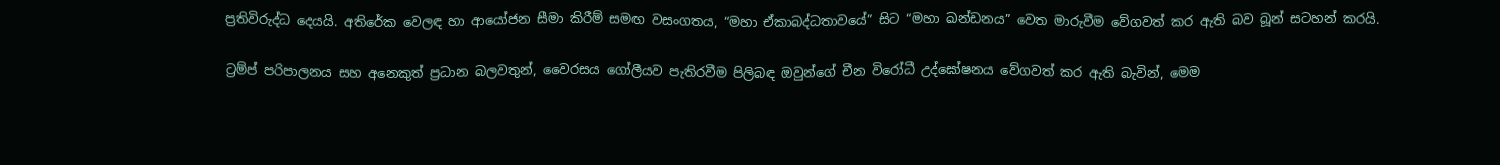ප්‍රතිවිරුද්ධ දෙයයි. අතිරේක වෙලඳ හා ආයෝජන සීමා කිරීම් සමඟ වසංගතය, “මහා ඒකාබද්ධතාවයේ” සිට “මහා ඛන්ඩනය” වෙත මාරුවීම වේගවත් කර ඇති බව බූන් සටහන් කරයි.

ට්‍රම්ප් පරිපාලනය සහ අනෙකුත් ප්‍රධාන බලවතුන්, වෛරසය ගෝලීයව පැතිරවීම පිලිබඳ ඔවුන්ගේ චීන විරෝධී උද්ඝෝෂනය වේගවත් කර ඇති බැවින්, මෙම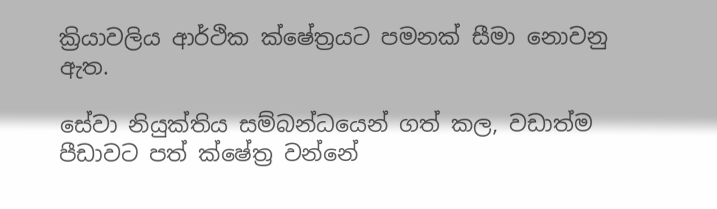ක්‍රියාවලිය ආර්ථික ක්ෂේත්‍රයට පමනක් සීමා නොවනු ඇත.

සේවා නියුක්තිය සම්බන්ධයෙන් ගත් කල, වඩාත්ම පීඩාවට පත් ක්ෂේත්‍ර වන්නේ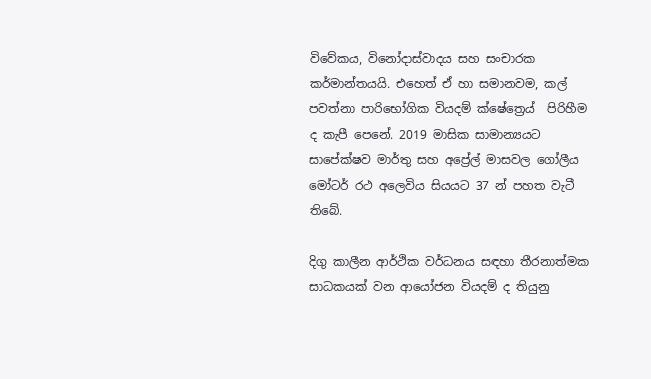විවේකය, විනෝදාස්වාදය සහ සංචාරක කර්මාන්තයයි. එහෙත් ඒ හා සමානවම, කල් පවත්නා පාරිභෝගික වියදම් ක්ෂේත්‍රෙය්  පිරිහීම ද කැපී පෙනේ. 2019 මාසික සාමාන්‍යයට සාපේක්ෂව මාර්තු සහ අප්‍රේල් මාසවල ගෝලීය මෝටර් රථ අලෙවිය සියයට 37 න් පහත වැටී තිබේ.

දිගු කාලීන ආර්ථික වර්ධනය සඳහා තීරනාත්මක සාධකයක් වන ආයෝජන වියදම් ද තියුනු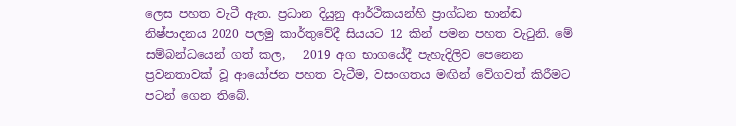ලෙස පහත වැටී ඇත. ප්‍රධාන දියුනු ආර්ථිකයන්හි ප්‍රාග්ධන භාන්ඬ නිෂ්පාදනය 2020 පලමු කාර්තුවේදී සියයට 12 කින් පමන පහත වැටුනි. මේ සම්බන්ධයෙන් ගත් කල,   2019 අග භාගයේදී පැහැදිලිව පෙනෙන ප්‍රවනතාවක් වූ ආයෝජන පහත වැටීම, වසංගතය මඟින් වේගවත් කිරීමට පටන් ගෙන තිබේ.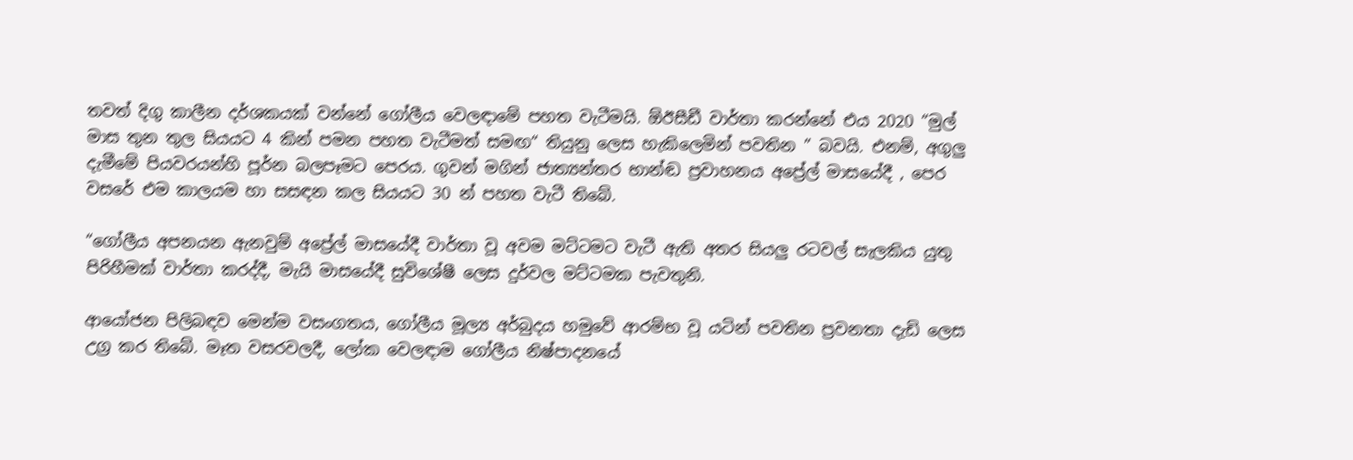තවත් දිගු කාලීන දර්ශකයක් වන්නේ ගෝලීය වෙලඳාමේ පහත වැටීමයි. ඕඊසීඩී වාර්තා කරන්නේ එය 2020 “මුල් මාස තුන තුල සියයට 4 කින් පමන පහත වැටීමත් සමඟ“ තියුනු ලෙස හැකිලෙමින් පවතින ” බවයි. එනම්, අගුලු දැමීමේ පියවරයන්හි පූර්න බලපෑමට පෙරය. ගුවන් මගින් ජාත්‍යන්තර භාන්ඬ ප්‍රවාහනය අප්‍රේල් මාසයේදී , පෙර වසරේ එම කාලයම හා සසඳන කල සියයට 30 න් පහත වැටී තිබේ.

“ගෝලීය අපනයන ඇනවුම් අප්‍රේල් මාසයේදී වාර්තා වූ අවම මට්ටමට වැටී ඇති අතර සියලු රටවල් සැලකිය යුතු පිරිහීමක් වාර්තා කරද්දී, මැයි මාසයේදී සුවිශේෂී ලෙස දුර්වල මට්ටමක පැවතුනි.

ආයෝජන පිලිබඳව මෙන්ම වසංගතය, ගෝලීය මූල්‍ය අර්බුදය හමුවේ ආරම්භ වූ යටින් පවතින ප්‍රවනතා දැඩි ලෙස උග්‍ර කර තිබේ. මෑත වසරවලදී, ලෝක වෙලඳාම ගෝලීය නිෂ්පාදනයේ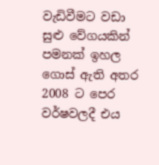වැඩිවීමට වඩා සුළු වේගයකින් පමනක් ඉහල ගොස් ඇති අතර 2008 ට පෙර වර්ෂවලදී එය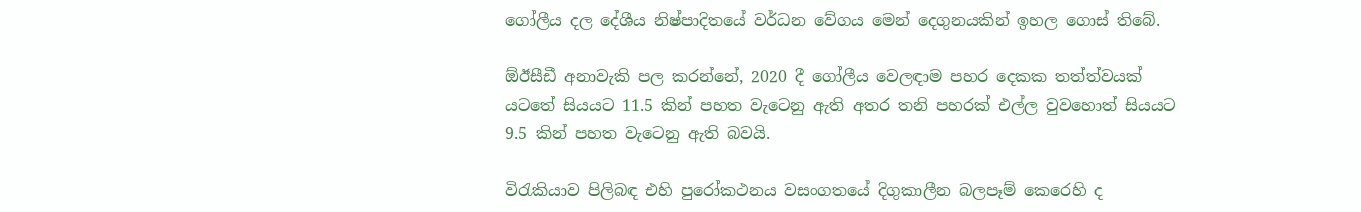ගෝලීය දල දේශීය නිෂ්පාදිතයේ වර්ධන වේගය මෙන් දෙගුනයකින් ඉහල ගොස් තිබේ.

ඕඊසීඩී අනාවැකි පල කරන්නේ, 2020 දී ගෝලීය වෙලඳාම පහර දෙකක තත්ත්වයක් යටතේ සියයට 11.5 කින් පහත වැටෙනු ඇති අතර තනි පහරක් එල්ල වුවහොත් සියයට 9.5 කින් පහත වැටෙනු ඇති බවයි.

විරැකියාව පිලිබඳ එහි පුරෝකථනය වසංගතයේ දිගුකාලීන බලපෑම් කෙරෙහි ද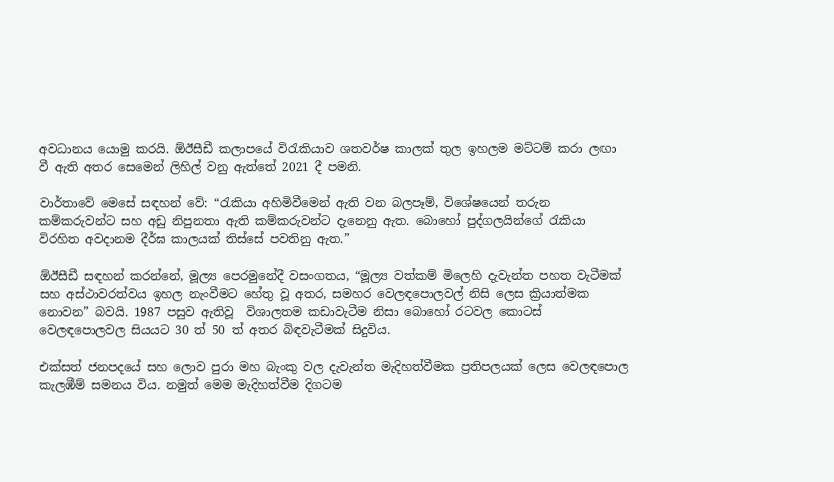අවධානය යොමු කරයි. ඕඊසීඩී කලාපයේ විරැකියාව ශතවර්ෂ කාලක් තුල ඉහලම මට්ටම් කරා ලඟා වී ඇති අතර සෙමෙන් ලිහිල් වනු ඇත්තේ 2021 දී පමනි.

වාර්තාවේ මෙසේ සඳහන් වේ: “රැකියා අහිමිවීමෙන් ඇති වන බලපෑම්, විශේෂයෙන් තරුන කම්කරුවන්ට සහ අඩු නිපුනතා ඇති කම්කරුවන්ට දැනෙනු ඇත. බොහෝ පුද්ගලයින්ගේ රැකියා විරහිත අවදානම දීර්ඝ කාලයක් තිස්සේ පවතිනු ඇත.”

ඕඊසීඩී සඳහන් කරන්නේ, මූල්‍ය පෙරමුනේදී වසංගතය, “මූල්‍ය වත්කම් මිලෙහි දැවැන්ත පහත වැටීමක් සහ අස්ථාවරත්වය ඉහල නැංවීමට හේතු වූ අතර, සමහර වෙලඳපොලවල් නිසි ලෙස ක්‍රියාත්මක නොවන” බවයි. 1987 පසුව ඇතිවූ  විශාලතම කඩාවැටීම නිසා බොහෝ රටවල කොටස් වෙලඳපොලවල සියයට 30 ත් 50 ත් අතර බිඳවැටීමක් සිදුවිය.

එක්සත් ජනපදයේ සහ ලොව පුරා මහ බැංකු වල දැවැන්ත මැදිහත්වීමක ප්‍රතිපලයක් ලෙස වෙලඳපොල කැලඹීම් සමනය විය. නමුත් මෙම මැදිහත්වීම දිගටම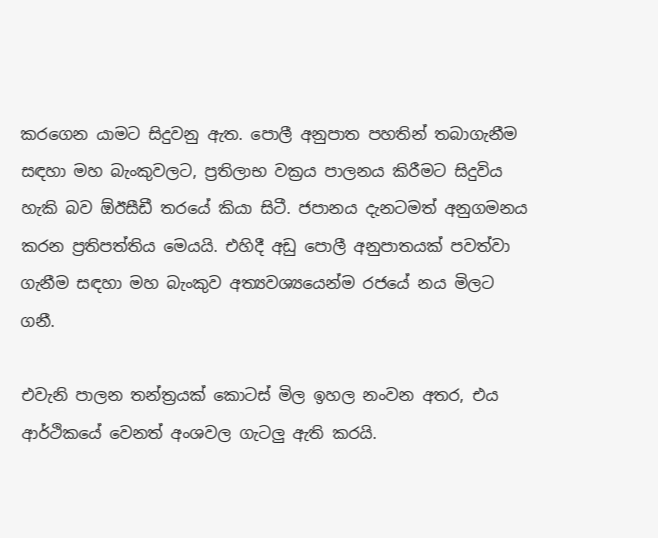කරගෙන යාමට සිදුවනු ඇත. පොලී අනුපාත පහතින් තබාගැනීම  සඳහා මහ බැංකුවලට, ප්‍රතිලාභ වක්‍රය පාලනය කිරීමට සිදුවිය හැකි බව ඕඊසීඩී තරයේ කියා සිටී. ජපානය දැනටමත් අනුගමනය කරන ප්‍රතිපත්තිය මෙයයි. එහිදී අඩු පොලී අනුපාතයක් පවත්වා ගැනීම සඳහා මහ බැංකුව අත්‍යවශ්‍යයෙන්ම රජයේ නය මිලට ගනී.

එවැනි පාලන තන්ත්‍රයක් කොටස් මිල ඉහල නංවන අතර, එය ආර්ථිකයේ වෙනත් අංශවල ගැටලු ඇති කරයි.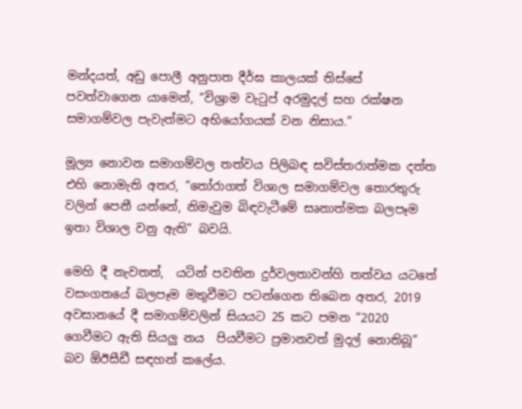මන්දයත්, අඩු පොලී අනුපාත දීර්ඝ කාලයක් තිස්සේ පවත්වාගෙන යාමෙන්, “විශ්‍රාම වැටුප් අරමුදල් සහ රක්ෂන සමාගම්වල පැවැත්මට අභියෝගයක් වන නිසාය.”

මූල්‍ය නොවන සමාගම්වල තත්වය පිලිබඳ සවිස්තරාත්මක දත්ත එහි නොමැති අතර, “තෝරාගත් විශාල සමාගම්වල තොරතුරු වලින් පෙනී යන්නේ, නිමැවුම බිඳවැටීමේ සෘනාත්මක බලපෑම ඉතා විශාල වනු ඇති” බවයි.

මෙහි දී නැවතත්,  යටින් පවතින දුර්වලතාවන්හි තත්වය යටතේ වසංගතයේ බලපෑම මතුවීමට පටන්ගෙන තිබෙන අතර, 2019 අවසානයේ දී සමාගම්වලින් සියයට 25 කට පමන “2020 ගෙවීමට ඇති සියලු නය  පියවීමට ප්‍රමානවත් මුදල් නොතිබූ” බව ඕඊසීඩී සඳහන් කලේය.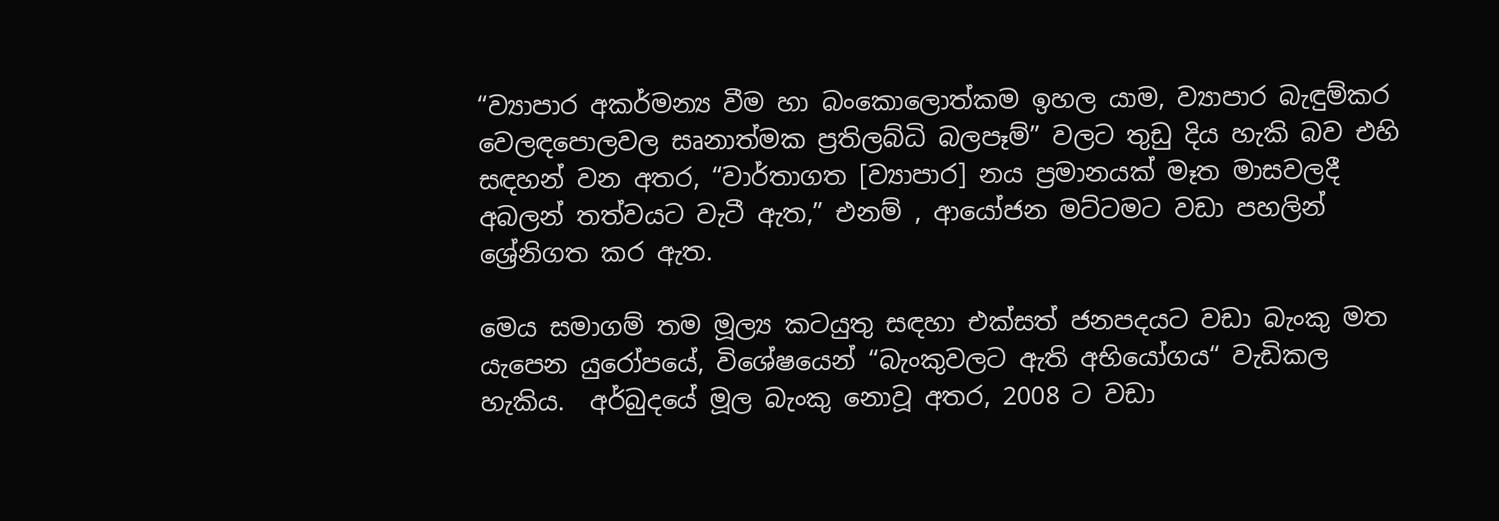“ව්‍යාපාර අකර්මන්‍ය වීම හා බංකොලොත්කම ඉහල යාම, ව්‍යාපාර බැඳුම්කර වෙලඳපොලවල සෘනාත්මක ප්‍රතිලබ්ධි බලපෑම්” වලට තුඩු දිය හැකි බව එහි සඳහන් වන අතර, “වාර්තාගත [ව්‍යාපාර] නය ප්‍රමානයක් මෑත මාසවලදී අබලන් තත්වයට වැටී ඇත,” එනම් , ආයෝජන මට්ටමට වඩා පහලින් ශ්‍රේනිගත කර ඇත.

මෙය සමාගම් තම මූල්‍ය කටයුතු සඳහා එක්සත් ජනපදයට වඩා බැංකු මත යැපෙන යුරෝපයේ, විශේෂයෙන් “බැංකුවලට ඇති අභියෝගය“ වැඩිකල හැකිය.  අර්බුදයේ මූල බැංකු නොවූ අතර, 2008 ට වඩා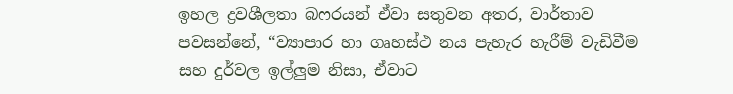ඉහල ද්‍රවශීලතා බෆරයන් ඒවා සතුවන අතර, වාර්තාව පවසන්නේ, “ව්‍යාපාර හා ගෘහස්ථ නය පැහැර හැරීම් වැඩිවීම සහ දුර්වල ඉල්ලුම නිසා, ඒවාට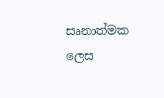සෘනාත්මක ලෙස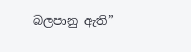බලපානු ඇති”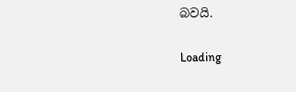බවයි.

Loading